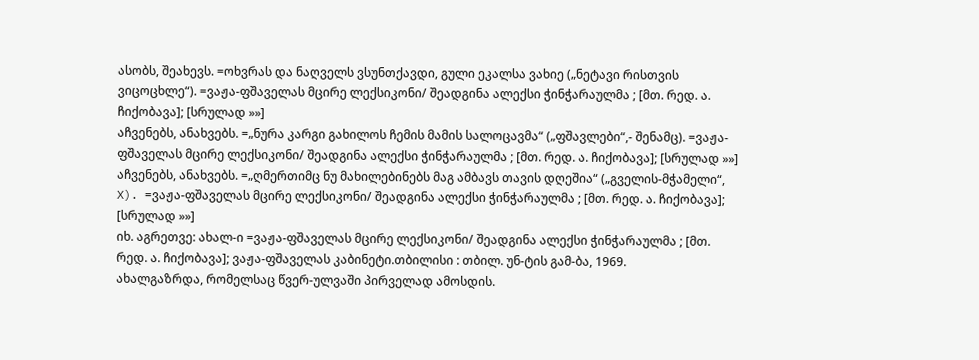ასობს, შეახევს. =ოხვრას და ნაღველს ვსუნთქავდი, გული ეკალსა ვახიე („ნეტავი რისთვის ვიცოცხლე“). =ვაჟა-ფშაველას მცირე ლექსიკონი/ შეადგინა ალექსი ჭინჭარაულმა ; [მთ. რედ. ა. ჩიქობავა]; [სრულად »»]
აჩვენებს, ანახვებს. =„ნურა კარგი გახილოს ჩემის მამის სალოცავმა“ („ფშავლები“,- შენამც). =ვაჟა-ფშაველას მცირე ლექსიკონი/ შეადგინა ალექსი ჭინჭარაულმა ; [მთ. რედ. ა. ჩიქობავა]; [სრულად »»]
აჩვენებს, ანახვებს. =„ღმერთიმც ნუ მახილებინებს მაგ ამბავს თავის დღეშია“ („გველის-მჭამელი“, X). =ვაჟა-ფშაველას მცირე ლექსიკონი/ შეადგინა ალექსი ჭინჭარაულმა ; [მთ. რედ. ა. ჩიქობავა]; [სრულად »»]
იხ. აგრეთვე: ახალ-ი =ვაჟა-ფშაველას მცირე ლექსიკონი/ შეადგინა ალექსი ჭინჭარაულმა ; [მთ. რედ. ა. ჩიქობავა]; ვაჟა-ფშაველას კაბინეტი.თბილისი : თბილ. უნ-ტის გამ-ბა, 1969.
ახალგაზრდა, რომელსაც წვერ-ულვაში პირველად ამოსდის.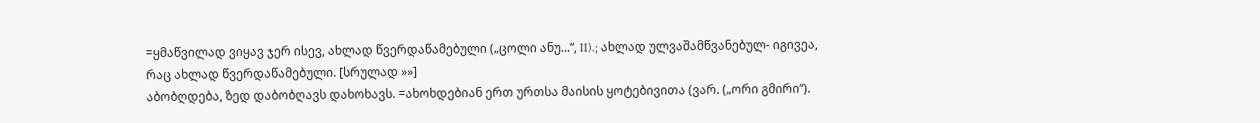=ყმაწვილად ვიყავ ჯერ ისევ, ახლად წვერდაწამებული („ცოლი ანუ...“, II).; ახლად ულვაშამწვანებულ- იგივეა, რაც ახლად წვერდაწამებული. [სრულად »»]
აბობღდება, ზედ დაბობღავს დახოხავს. =ახოხდებიან ერთ ურთსა მაისის ყოტებივითა (ვარ. („ორი გმირი“).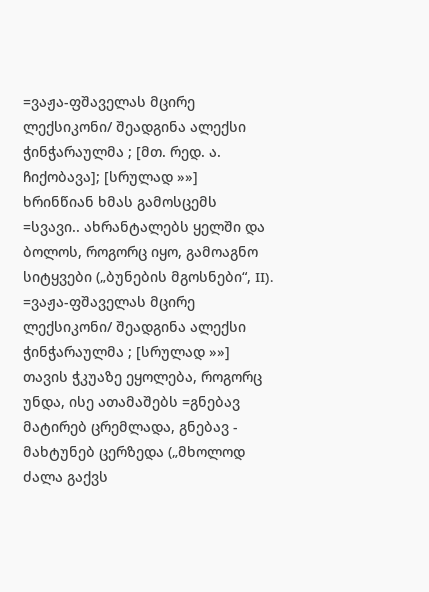=ვაჟა-ფშაველას მცირე ლექსიკონი/ შეადგინა ალექსი ჭინჭარაულმა ; [მთ. რედ. ა. ჩიქობავა]; [სრულად »»]
ხრინწიან ხმას გამოსცემს =სვავი.. ახრანტალებს ყელში და ბოლოს, როგორც იყო, გამოაგნო სიტყვები („ბუნების მგოსნები“, II). =ვაჟა-ფშაველას მცირე ლექსიკონი/ შეადგინა ალექსი ჭინჭარაულმა ; [სრულად »»]
თავის ჭკუაზე ეყოლება, როგორც უნდა, ისე ათამაშებს =გნებავ მატირებ ცრემლადა, გნებავ - მახტუნებ ცერზედა („მხოლოდ ძალა გაქვს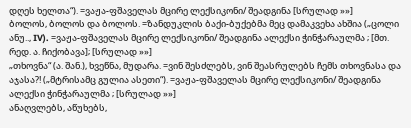დღეს ხელთა“). =ვაჟა-ფშაველას მცირე ლექსიკონი/ შეადგინა [სრულად »»]
ბოლოს, ბოლოს და ბოლოს. =ზანდუკლის ბაქი-ბუქებმა მეც დამაკვეხა ახშია („ცოლი ანუ.., IV). =ვაჟა-ფშაველას მცირე ლექსიკონი/ შეადგინა ალექსი ჭინჭარაულმა ; [მთ. რედ. ა. ჩიქობავა]; [სრულად »»]
„თხოვნა“ (ა. შან.), ხვეწნა, მუდარა. =ვინ შესძლებს, ვინ შეასრულებს ჩემს თხოვნასა და აჯასა?! („მტრისამც გულია ასეთი“). =ვაჟა-ფშაველას მცირე ლექსიკონი/ შეადგინა ალექსი ჭინჭარაულმა ; [სრულად »»]
ანაღვლებს, აწუხებს,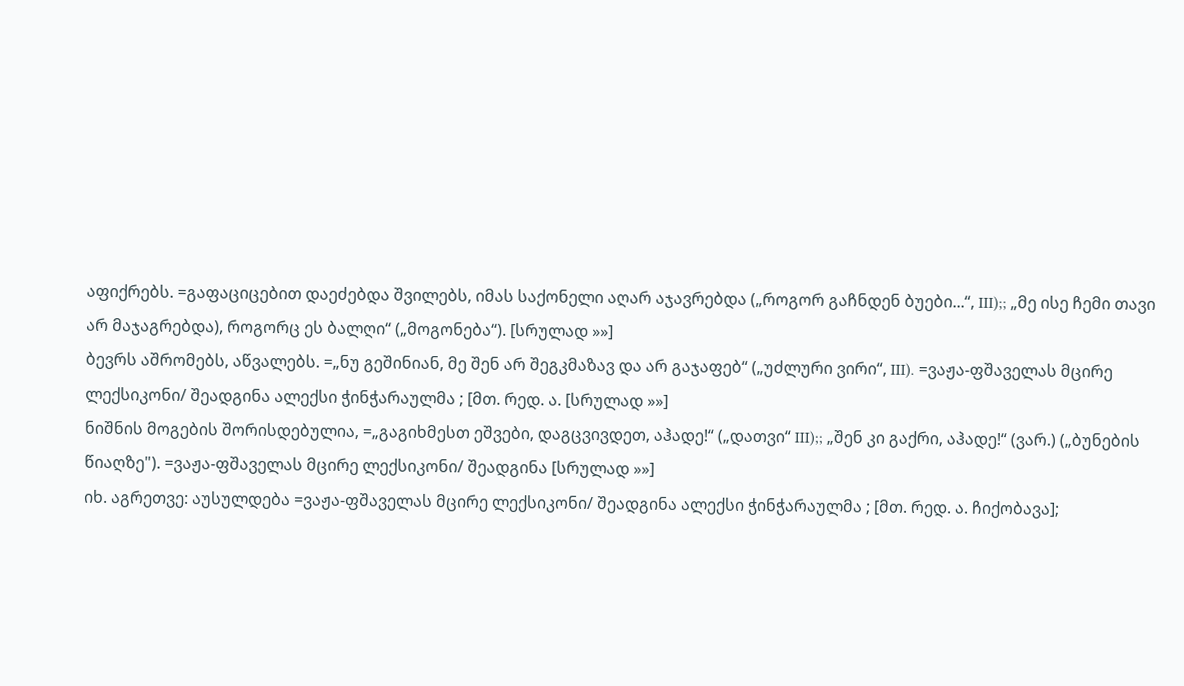აფიქრებს. =გაფაციცებით დაეძებდა შვილებს, იმას საქონელი აღარ აჯავრებდა („როგორ გაჩნდენ ბუები...“, III);; „მე ისე ჩემი თავი არ მაჯაგრებდა), როგორც ეს ბალღი“ („მოგონება“). [სრულად »»]
ბევრს აშრომებს, აწვალებს. =„ნუ გეშინიან, მე შენ არ შეგკმაზავ და არ გაჯაფებ“ („უძლური ვირი“, III). =ვაჟა-ფშაველას მცირე ლექსიკონი/ შეადგინა ალექსი ჭინჭარაულმა ; [მთ. რედ. ა. [სრულად »»]
ნიშნის მოგების შორისდებულია, =„გაგიხმესთ ეშვები, დაგცვივდეთ, აჰადე!“ („დათვი“ III);; „შენ კი გაქრი, აჰადე!“ (ვარ.) („ბუნების წიაღზე"). =ვაჟა-ფშაველას მცირე ლექსიკონი/ შეადგინა [სრულად »»]
იხ. აგრეთვე: აუსულდება =ვაჟა-ფშაველას მცირე ლექსიკონი/ შეადგინა ალექსი ჭინჭარაულმა ; [მთ. რედ. ა. ჩიქობავა];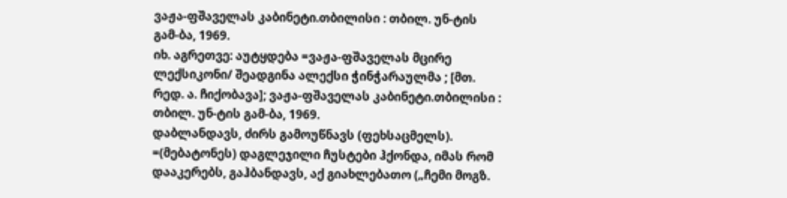ვაჟა-ფშაველას კაბინეტი.თბილისი : თბილ. უნ-ტის გამ-ბა, 1969.
იხ. აგრეთვე: აუტყდება =ვაჟა-ფშაველას მცირე ლექსიკონი/ შეადგინა ალექსი ჭინჭარაულმა ; [მთ. რედ. ა. ჩიქობავა]; ვაჟა-ფშაველას კაბინეტი.თბილისი : თბილ. უნ-ტის გამ-ბა, 1969.
დაბლანდავს, ძირს გამოუწნავს (ფეხსაცმელს). =(მებატონეს) დაგლეჯილი ჩუსტები ჰქონდა, იმას რომ დააკერებს, გაჰბანდავს, აქ გიახლებათო („ჩემი მოგზ.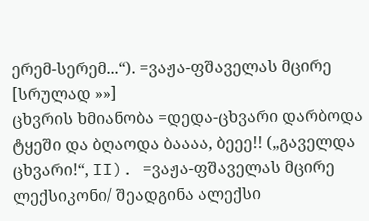ერემ-სერემ...“). =ვაჟა-ფშაველას მცირე [სრულად »»]
ცხვრის ხმიანობა =დედა-ცხვარი დარბოდა ტყეში და ბღაოდა ბაააა, ბეეე!! („გაველდა ცხვარი!“, II). =ვაჟა-ფშაველას მცირე ლექსიკონი/ შეადგინა ალექსი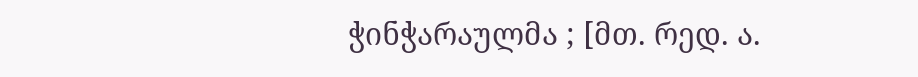ჭინჭარაულმა ; [მთ. რედ. ა.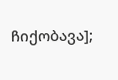ჩიქობავა];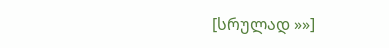[სრულად »»]